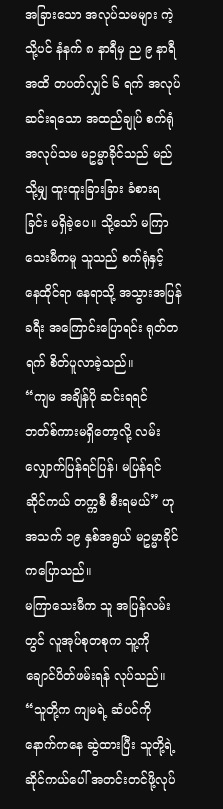အခြားသော အလုပ်သမများ ကဲ့သို့ပင် နံနက် ၈ နာရီမှ ည ၉ နာရီအထိ တပတ်လျှင် ၆ ရက် အလုပ်ဆင်းရသော အထည်ချုပ် စက်ရုံအလုပ်သမ မဥမ္မာခိုင်သည် မည်သို့မျှ ထူးထူးခြားခြား ခံစားရခြင်း မရှိခဲ့ပေ။ သို့သော် မကြာသေးမီကမူ သူသည် စက်ရုံနှင့် နေထိုင်ရာ နေရာသို့ အသွားအပြန်ခရီး အကြောင်းပြောရင်း ရုတ်တရက် စိတ်ပူလာခဲ့သည်။
“ကျမ အချိန်ပို ဆင်းရရင် ဘတ်စ်ကားမရှိတော့လို့ လမ်းလျှောက်ပြန်ရင်ပြန်၊ မပြန်ရင် ဆိုင်ကယ် တက္ကစီ စီးရမယ်” ဟု အသက် ၁၉ နှစ်အရွယ် မဥမ္မာခိုင်ကပြောသည်။
မကြာသေးမီက သူ အပြန်လမ်းတွင် လူအုပ်စုတစုက သူ့ကို ချောင်ပိတ်ဖမ်းရန် လုပ်သည်။
“သူတို့က ကျမရဲ့ ဆံပင်ကို နောက်ကနေ ဆွဲထားပြီး သူတို့ရဲ့ ဆိုင်ကယ်ပေါ် အတင်းတင်ဖို့လုပ်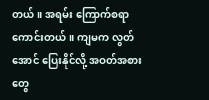တယ်။ အရမ်း ကြောက်စရာကောင်းတယ်။ ကျမက လွတ်အောင် ပြေးနိုင်လို့ အဝတ်အစားတွေ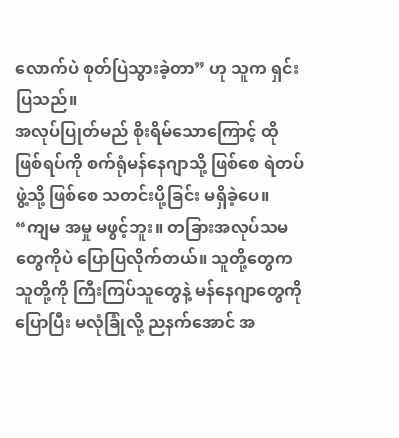လောက်ပဲ စုတ်ပြဲသွားခဲ့တာ” ဟု သူက ရှင်းပြသည်။
အလုပ်ပြုတ်မည် စိုးရိမ်သောကြောင့် ထိုဖြစ်ရပ်ကို စက်ရုံမန်နေဂျာသို့ ဖြစ်စေ ရဲတပ်ဖွဲ့သို့ ဖြစ်စေ သတင်းပို့ခြင်း မရှိခဲ့ပေ။
“ကျမ အမှု မဖွင့်ဘူး။ တခြားအလုပ်သမတွေကိုပဲ ပြောပြလိုက်တယ်။ သူတို့တွေက သူတို့ကို ကြီးကြပ်သူတွေနဲ့ မန်နေဂျာတွေကို ပြောပြီး မလုံခြုံလို့ ညနက်အောင် အ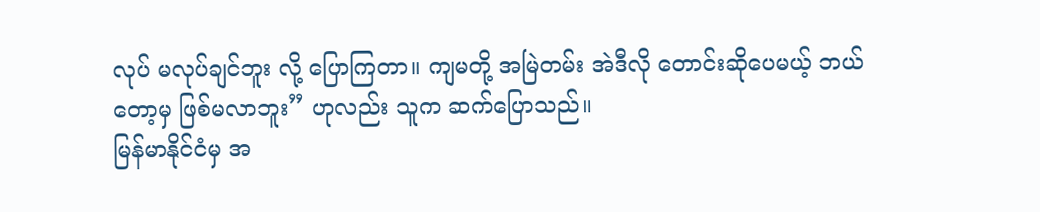လုပ် မလုပ်ချင်ဘူး လို့ ပြောကြတာ။ ကျမတို့ အမြဲတမ်း အဲဒီလို တောင်းဆိုပေမယ့် ဘယ်တော့မှ ဖြစ်မလာဘူး” ဟုလည်း သူက ဆက်ပြောသည်။
မြန်မာနိုင်ငံမှ အ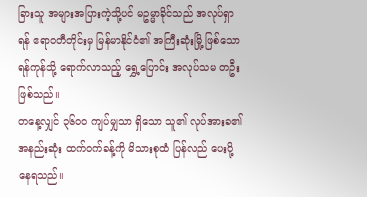ခြားသူ အများအပြားကဲ့သို့ပင် မဥမ္မာခိုင်သည် အလုပ်ရှာရန် ဧရာဝတီတိုင်းမှ မြန်မာနိုင်ငံ၏ အကြီးဆုံးမြို့ ဖြစ်သော ရန်ကုန်သို့ ရောက်လာသည့် ရွှေ့ပြောင်း အလုပ်သမ တဦး ဖြစ်သည်။
တနေ့လျှင် ၃၆၀၀ ကျပ်မျှသာ ရှိသော သူ၏ လုပ်အားခ၏ အနည်းဆုံး ထက်ဝက်ခန့်ကို မိသားစုထံ ပြန်လည် ပေးပို့ နေရသည်။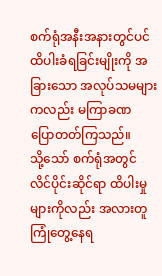စက်ရုံအနီးအနားတွင်ပင် ထိပါးခံရခြင်းမျိုးကို အခြားသော အလုပ်သမများ ကလည်း မကြာခဏ ပြောတတ်ကြသည်။
သို့သော် စက်ရုံအတွင် လိင်ပိုင်းဆိုင်ရာ ထိပါးမှုများကိုလည်း အလားတူ ကြုံတွေ့နေရ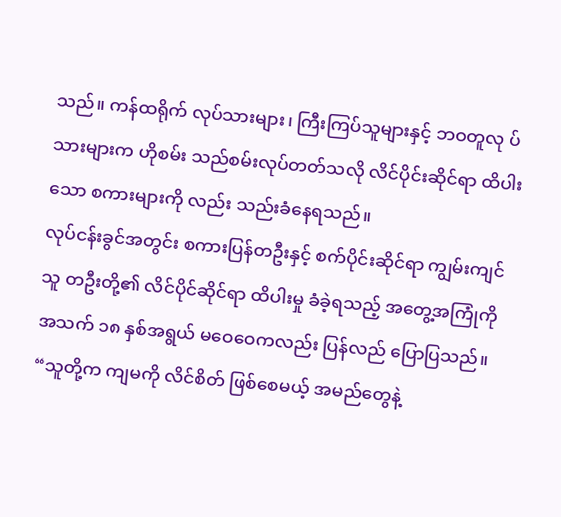သည်။ ကန်ထရိုက် လုပ်သားများ၊ ကြီးကြပ်သူများနှင့် ဘဝတူလု ပ်သားများက ဟိုစမ်း သည်စမ်းလုပ်တတ်သလို လိင်ပိုင်းဆိုင်ရာ ထိပါးသော စကားများကို လည်း သည်းခံနေရသည်။
လုပ်ငန်းခွင်အတွင်း စကားပြန်တဦးနှင့် စက်ပိုင်းဆိုင်ရာ ကျွမ်းကျင်သူ တဦးတို့၏ လိင်ပိုင်ဆိုင်ရာ ထိပါးမှု ခံခဲ့ရသည့် အတွေ့အကြုံကို အသက် ၁၈ နှစ်အရွယ် မဝေဝေကလည်း ပြန်လည် ပြောပြသည်။
“သူတို့က ကျမကို လိင်စိတ် ဖြစ်စေမယ့် အမည်တွေနဲ့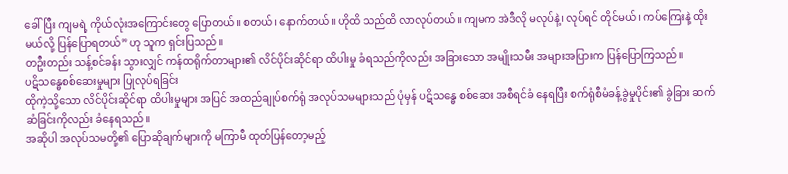ခေါ်ပြီး ကျမရဲ့ ကိုယ်လုံးအကြောင်းတွေ ပြောတယ်။ စတယ်၊ နောက်တယ်။ ဟိုထိ သည်ထိ လာလုပ်တယ်။ ကျမက အဲဒီလို မလုပ်နဲ့၊ လုပ်ရင် တိုင်မယ်၊ ကပ်ကြေးနဲ့ ထိုးမယ်လို့ ပြန်ပြောရတယ်” ဟု သူက ရှင်းပြသည်။
တဦးတည်း သန့်စင်ခန်း သွားလျှင် ကန်ထရိုက်တာများ၏ လိင်ပိုင်းဆိုင်ရာ ထိပါးမှု ခံရသည်ကိုလည်း အခြားသော အမျိုးသမီး အများအပြားက ပြန်ပြောကြသည်။
ပဋိသန္ဓေစစ်ဆေးမှုများ ပြုလုပ်ရခြင်း
ထိုကဲ့သို့သော လိင်ပိုင်းဆိုင်ရာ ထိပါးမှုများ အပြင် အထည်ချုပ်စက်ရုံ အလုပ်သမများသည် ပုံမှန် ပဋိသန္ဓေ စစ်ဆေး အစီရင်ခံ နေရပြီး စက်ရုံစီမံခန့်ခွဲမှုပိုင်း၏ ခွဲခြား ဆက်ဆံခြင်းကိုလည်း ခံနေရသည်။
အဆိုပါ အလုပ်သမတို့၏ ပြောဆိုချက်များကို မကြာမီ ထုတ်ပြန်တော့မည့်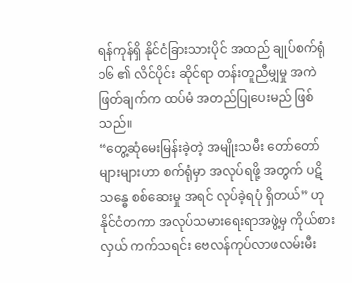ရန်ကုန်ရှိ နိုင်ငံခြားသားပိုင် အထည် ချုပ်စက်ရုံ ၁၆ ၏ လိင်ပိုင်း ဆိုင်ရာ တန်းတူညီမျှမှု အကဲဖြတ်ချက်က ထပ်မံ အတည်ပြုပေးမည် ဖြစ်သည်။
“တွေ့ဆုံမေးမြန်းခဲ့တဲ့ အမျိုးသမီး တော်တော်များများဟာ စက်ရုံမှာ အလုပ်ရဖို့ အတွက် ပဋိသန္ဓေ စစ်ဆေးမှု အရင် လုပ်ခဲ့ရပုံ ရှိတယ်” ဟု နိုင်ငံတကာ အလုပ်သမားရေးရာအဖွဲ့မှ ကိုယ်စားလှယ် ကက်သရင်း ဗေလန်ကုပ်လာဖလမ်းမီး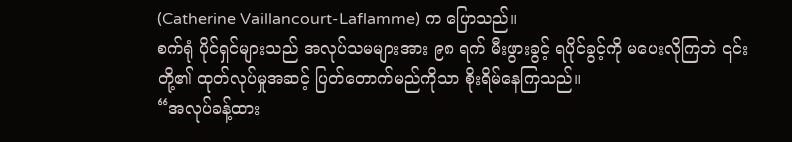(Catherine Vaillancourt-Laflamme) က ပြောသည်။
စက်ရုံ ပိုင်ရှင်များသည် အလုပ်သမများအား ၉၈ ရက် မီးဖွားခွင့် ရပိုင်ခွင့်ကို မပေးလိုကြဘဲ ၎င်းတို့၏ ထုတ်လုပ်မှုအဆင့် ပြတ်တောက်မည်ကိုသာ စိုးရိမ်နေကြသည်။
“အလုပ်ခန့်ထား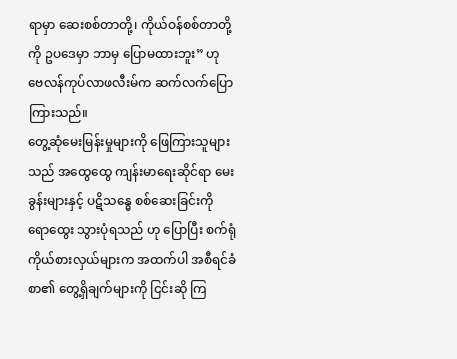ရာမှာ ဆေးစစ်တာတို့၊ ကိုယ်ဝန်စစ်တာတို့ကို ဥပဒေမှာ ဘာမှ ပြောမထားဘူး” ဟု ဗေလန်ကုပ်လာဖလီးမ်က ဆက်လက်ပြောကြားသည်။
တွေ့ဆုံမေးမြန်းမှုများကို ဖြေကြားသူများသည် အထွေထွေ ကျန်းမာရေးဆိုင်ရာ မေးခွန်းများနှင့် ပဋိသန္ဓေ စစ်ဆေးခြင်းကို ရောထွေး သွားပုံရသည် ဟု ပြောပြီး စက်ရုံ ကိုယ်စားလှယ်များက အထက်ပါ အစီရင်ခံစာ၏ တွေ့ရှိချက်များကို ငြင်းဆို ကြ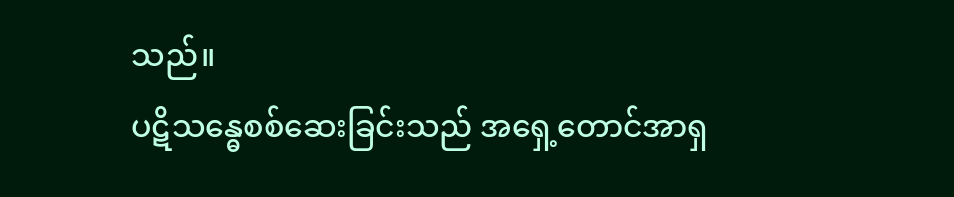သည်။
ပဋိသန္ဓေစစ်ဆေးခြင်းသည် အရှေ့တောင်အာရှ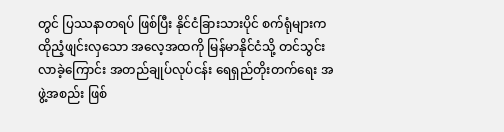တွင် ပြဿနာတရပ် ဖြစ်ပြီး နိုင်ငံခြားသားပိုင် စက်ရုံများက ထိုညံ့ဖျင်းလှသော အလေ့အထကို မြန်မာနိုင်ငံသို့ တင်သွင်းလာခဲ့ကြောင်း အတည်ချုပ်လုပ်ငန်း ရေရှည်တိုးတက်ရေး အဖွဲ့အစည်း ဖြစ်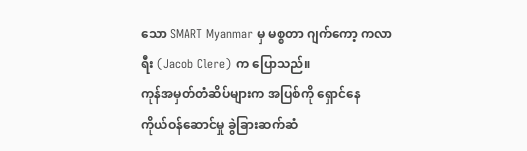သော SMART Myanmar မှ မစ္စတာ ဂျက်ကော့ ကလာရီး (Jacob Clere) က ပြောသည်။
ကုန်အမှတ်တံဆိပ်များက အပြစ်ကို ရှောင်နေ
ကိုယ်ဝန်ဆောင်မှု ခွဲခြားဆက်ဆံ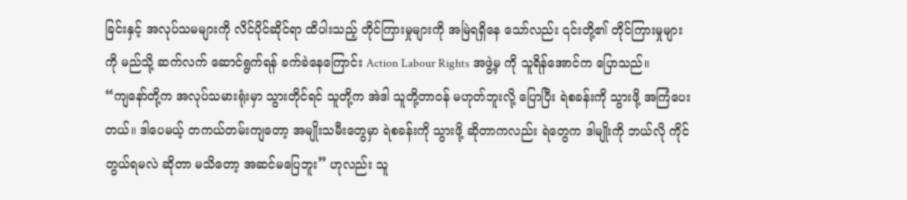ခြင်းနှင့် အလုပ်သမများကို လိင်ပိုင်ဆိုင်ရာ ထိပါးသည့် တိုင်ကြားမှုများကို အမြဲရရှိနေ သော်လည်း ၎င်းတို့၏ တိုင်ကြားမှုများကို မည်သို့ ဆက်လက် ဆောင်ရွက်ရန် ခက်ခဲနေကြောင်း Action Labour Rights အဖွဲ့မှ ကို သူရိန်အောင်က ပြောသည်။
“ကျနော်တို့က အလုပ်သမားရုံးမှာ သွားတိုင်ရင် သူတို့က အဲဒါ သူတို့တာဝန် မဟုတ်ဘူးလို့ ပြောပြီး ရဲစခန်းကို သွားဖို့ အကြံပေးတယ်။ ဒါပေမယ့် တကယ်တမ်းကျတော့ အမျိုးသမီးတွေမှာ ရဲစခန်းကို သွားဖို့ ဆိုတာကလည်း ရဲတွေက ဒါမျိုးကို ဘယ်လို ကိုင်တွယ်ရမလဲ ဆိုတာ မသိတော့ အဆင်မပြေဘူး” ဟုလည်း သူ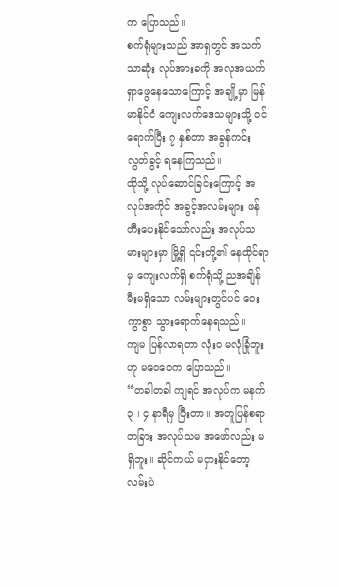က ပြောသည်။
စက်ရုံများသည် အာရှတွင် အသက်သာဆုံး လုပ်အားခကို အလုအယက် ရှာဖွေနေသောကြောင့် အချို့မှာ မြန်မာနိုင်ငံ ကျေးလက်ဒေသများသို့ ဝင်ရောက်ပြီး ၇ နှစ်တာ အခွန်ကင်းလွတ်ခွင့် ရနေကြသည်။
ထိုသို့ လုပ်ဆောင်ခြင်းကြောင့် အလုပ်အကိုင် အခွင့်အလမ်းများ ဖန်တီးပေးနိုင်သော်လည်း အလုပ်သမားများမှာ မြို့ရှိ ၎င်းတို့၏ နေထိုင်ရာမှ ကျေးလက်ရှိ စက်ရုံသို့ ညအချိန် မီးမရှိသော လမ်းများတွင်ပင် ဝေးကွာစွာ သွားရောက်နေရသည်။
ကျမ ပြန်လာရတာ လုံး၀ မလုံခြုံဘူး ဟု မဝေဝေက ပြောသည်။
“တခါတခါ ကျရင် အလုပ်က မနက် ၃ ၊ ၄ နာရီမှ ပြီးတာ။ အတူပြန်စရာ တခြား အလုပ်သမ အဖော်လည်း မရှိဘူး။ ဆိုင်ကယ် မငှားနိုင်တော့ လမ်းပဲ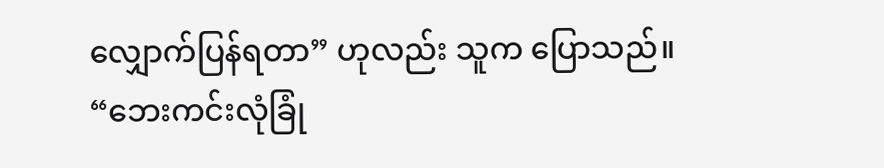လျှောက်ပြန်ရတာ” ဟုလည်း သူက ပြောသည်။
“ဘေးကင်းလုံခြုံ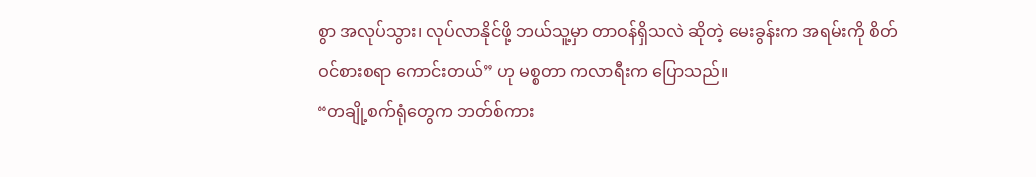စွာ အလုပ်သွား၊ လုပ်လာနိုင်ဖို့ ဘယ်သူ့မှာ တာဝန်ရှိသလဲ ဆိုတဲ့ မေးခွန်းက အရမ်းကို စိတ်ဝင်စားစရာ ကောင်းတယ်” ဟု မစ္စတာ ကလာရီးက ပြောသည်။
“တချို့စက်ရုံတွေက ဘတ်စ်ကား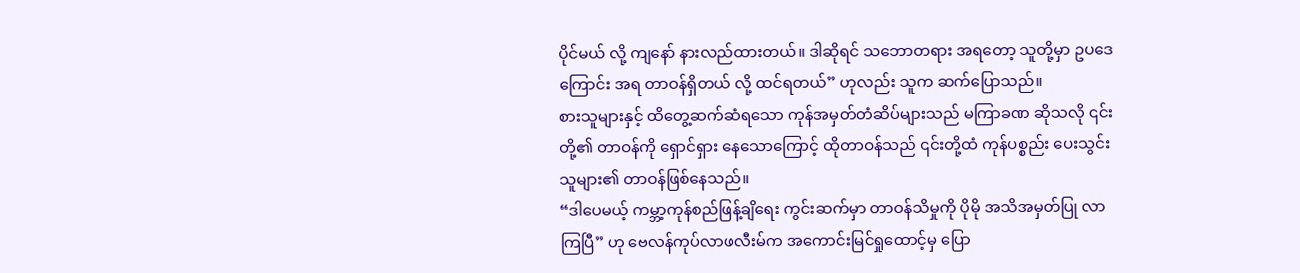ပိုင်မယ် လို့ ကျနော် နားလည်ထားတယ်။ ဒါဆိုရင် သဘောတရား အရတော့ သူတို့မှာ ဥပဒေကြောင်း အရ တာဝန်ရှိတယ် လို့ ထင်ရတယ်” ဟုလည်း သူက ဆက်ပြောသည်။
စားသူများနှင့် ထိတွေ့ဆက်ဆံရသော ကုန်အမှတ်တံဆိပ်များသည် မကြာခဏ ဆိုသလို ၎င်းတို့၏ တာဝန်ကို ရှောင်ရှား နေသောကြောင့် ထိုတာဝန်သည် ၎င်းတို့ထံ ကုန်ပစ္စည်း ပေးသွင်းသူများ၏ တာဝန်ဖြစ်နေသည်။
“ဒါပေမယ့် ကမ္ဘာ့ကုန်စည်ဖြန့်ချိရေး ကွင်းဆက်မှာ တာဝန်သိမှုကို ပိုမို အသိအမှတ်ပြု လာကြပြီ” ဟု ဗေလန်ကုပ်လာဖလီးမ်က အကောင်းမြင်ရှုထောင့်မှ ပြော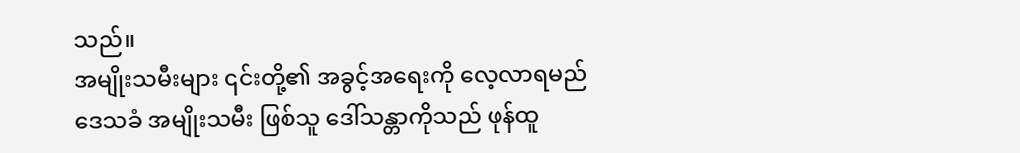သည်။
အမျိုးသမီးများ ၎င်းတို့၏ အခွင့်အရေးကို လေ့လာရမည်
ဒေသခံ အမျိုးသမီး ဖြစ်သူ ဒေါ်သန္တာကိုသည် ဖုန်ထူ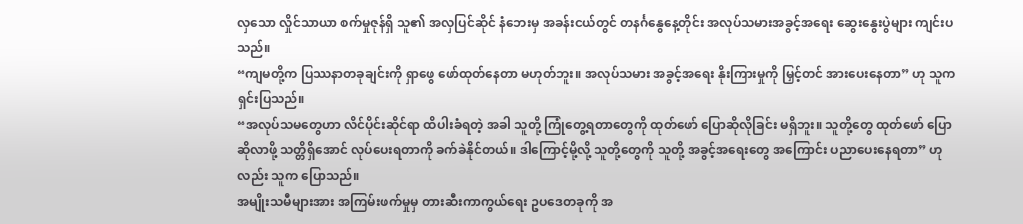လှသော လှိုင်သာယာ စက်မှုဇုန်ရှိ သူ၏ အလှပြင်ဆိုင် နံဘေးမှ အခန်းငယ်တွင် တနင်္ဂနွေနေ့တိုင်း အလုပ်သမားအခွင့်အရေး ဆွေးနွေးပွဲများ ကျင်းပသည်။
“ကျမတို့က ပြဿနာတခုချင်းကို ရှာဖွေ ဖော်ထုတ်နေတာ မဟုတ်ဘူး။ အလုပ်သမား အခွင့်အရေး နိုးကြားမှုကို မြှင့်တင် အားပေးနေတာ” ဟု သူက ရှင်းပြသည်။
“အလုပ်သမတွေဟာ လိင်ပိုင်းဆိုင်ရာ ထိပါးခံရတဲ့ အခါ သူတို့ ကြုံတွေ့ရတာတွေကို ထုတ်ဖော် ပြောဆိုလိုခြင်း မရှိဘူး။ သူတို့တွေ ထုတ်ဖော် ပြောဆိုလာဖို့ သတ္တိရှိအောင် လုပ်ပေးရတာကို ခက်ခဲနိုင်တယ်။ ဒါကြောင့်မို့လို့ သူတို့တွေကို သူတို့ အခွင့်အရေးတွေ အကြောင်း ပညာပေးနေရတာ” ဟုလည်း သူက ပြောသည်။
အမျိုးသမီများအား အကြမ်းဖက်မှုမှ တားဆီးကာကွယ်ရေး ဥပဒေတခုကို အ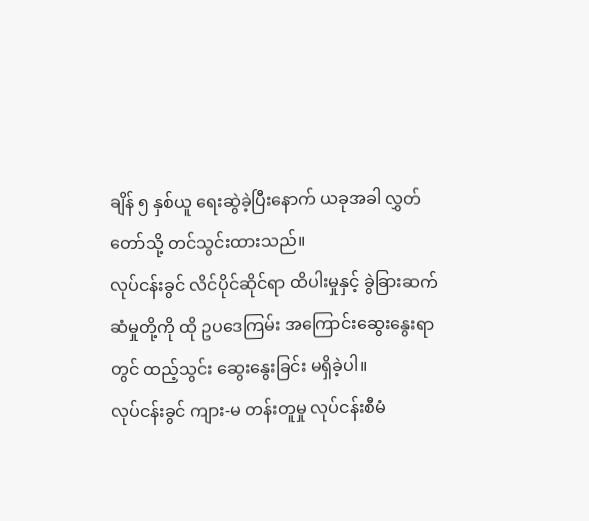ချိန် ၅ နှစ်ယူ ရေးဆွဲခဲ့ပြီးနောက် ယခုအခါ လွှတ်တော်သို့ တင်သွင်းထားသည်။
လုပ်ငန်းခွင် လိင်ပိုင်ဆိုင်ရာ ထိပါးမှုနှင့် ခွဲခြားဆက်ဆံမှုတို့ကို ထို ဥပဒေကြမ်း အကြောင်းဆွေးနွေးရာတွင် ထည့်သွင်း ဆွေးနွေးခြင်း မရှိခဲ့ပါ။
လုပ်ငန်းခွင် ကျား-မ တန်းတူမှု လုပ်ငန်းစီမံ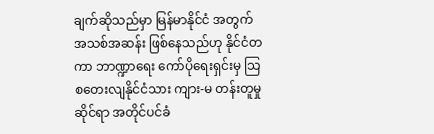ချက်ဆိုသည်မှာ မြန်မာနိုင်ငံ အတွက် အသစ်အဆန်း ဖြစ်နေသည်ဟု နိုင်ငံတကာ ဘာဏ္ဍာရေး ကော်ပိုရေးရှင်းမှ သြစတေးလျနိုင်ငံသား ကျား-မ တန်းတူမှု ဆိုင်ရာ အတိုင်ပင်ခံ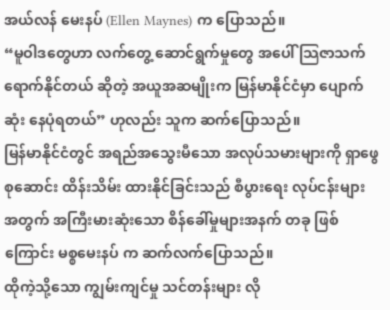အယ်လန် မေးနပ် (Ellen Maynes) က ပြောသည်။
“မူဝါဒတွေဟာ လက်တွေ့ ဆောင်ရွက်မှုတွေ အပေါ် သြဇာသက်ရောက်နိုင်တယ် ဆိုတဲ့ အယူအဆမျိုးက မြန်မာနိုင်ငံမှာ ပျောက်ဆုံး နေပုံရတယ်” ဟုလည်း သူက ဆက်ပြောသည်။
မြန်မာနိုင်ငံတွင် အရည်အသွေးမီသော အလုပ်သမားများကို ရှာဖွေစုဆောင်း ထိန်းသိမ်း ထားနိုင်ခြင်းသည် စီပွားရေး လုပ်ငန်းများ အတွက် အကြီးမားဆုံးသော စိန်ခေါ်မှုများအနက် တခု ဖြစ်ကြောင်း မစ္စမေးနပ် က ဆက်လက်ပြောသည်။
ထိုကဲ့သို့သော ကျွမ်းကျင်မှု သင်တန်းများ လို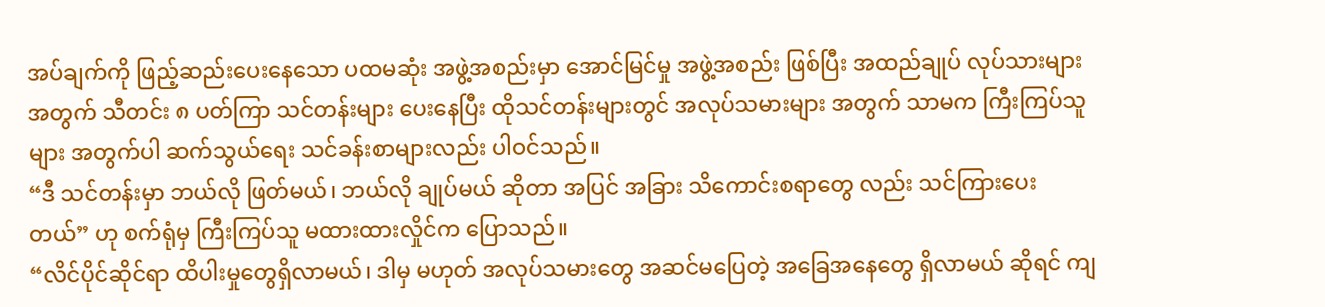အပ်ချက်ကို ဖြည့်ဆည်းပေးနေသော ပထမဆုံး အဖွဲ့အစည်းမှာ အောင်မြင်မှု အဖွဲ့အစည်း ဖြစ်ပြီး အထည်ချုပ် လုပ်သားများ အတွက် သီတင်း ၈ ပတ်ကြာ သင်တန်းများ ပေးနေပြီး ထိုသင်တန်းများတွင် အလုပ်သမားများ အတွက် သာမက ကြီးကြပ်သူများ အတွက်ပါ ဆက်သွယ်ရေး သင်ခန်းစာများလည်း ပါဝင်သည်။
“ဒီ သင်တန်းမှာ ဘယ်လို ဖြတ်မယ်၊ ဘယ်လို ချုပ်မယ် ဆိုတာ အပြင် အခြား သိကောင်းစရာတွေ လည်း သင်ကြားပေးတယ်” ဟု စက်ရုံမှ ကြီးကြပ်သူ မထားထားလှိုင်က ပြောသည်။
“လိင်ပိုင်ဆိုင်ရာ ထိပါးမှုတွေရှိလာမယ်၊ ဒါမှ မဟုတ် အလုပ်သမားတွေ အဆင်မပြေတဲ့ အခြေအနေတွေ ရှိလာမယ် ဆိုရင် ကျ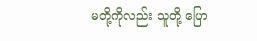မတို့ကိုလည်း သူတို့ ပြော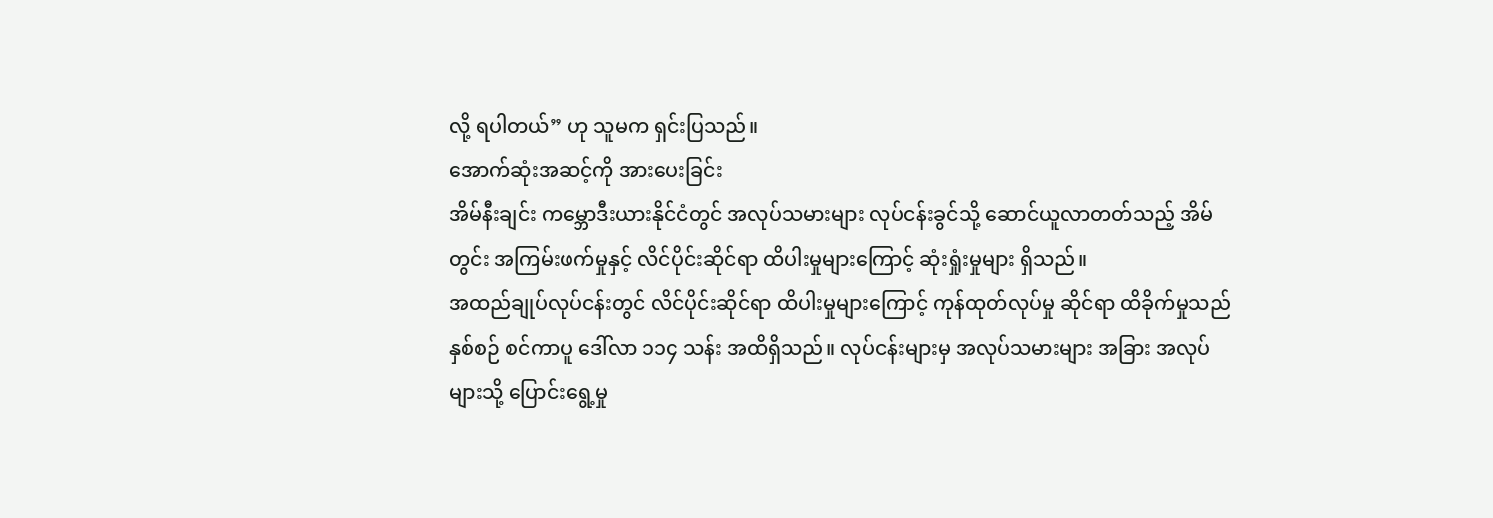လို့ ရပါတယ်” ဟု သူမက ရှင်းပြသည်။
အောက်ဆုံးအဆင့်ကို အားပေးခြင်း
အိမ်နီးချင်း ကမ္ဘောဒီးယားနိုင်ငံတွင် အလုပ်သမားများ လုပ်ငန်းခွင်သို့ ဆောင်ယူလာတတ်သည့် အိမ်တွင်း အကြမ်းဖက်မှုနှင့် လိင်ပိုင်းဆိုင်ရာ ထိပါးမှုများကြောင့် ဆုံးရှုံးမှုများ ရှိသည်။
အထည်ချုပ်လုပ်ငန်းတွင် လိင်ပိုင်းဆိုင်ရာ ထိပါးမှုများကြောင့် ကုန်ထုတ်လုပ်မှု ဆိုင်ရာ ထိခိုက်မှုသည် နှစ်စဉ် စင်ကာပူ ဒေါ်လာ ၁၁၄ သန်း အထိရှိသည်။ လုပ်ငန်းများမှ အလုပ်သမားများ အခြား အလုပ်များသို့ ပြောင်းရွေ့မှု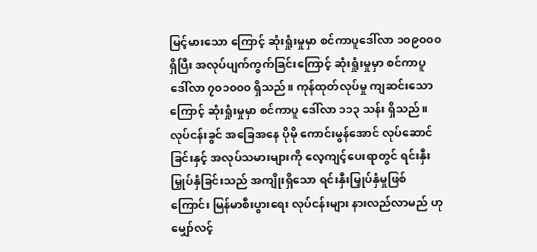မြင့်မားသော ကြောင့် ဆုံးရှုံးမှုမှာ စင်ကာပူဒေါ်လာ ၁၀၉၀၀၀ ရှိပြီး အလုပ်ပျက်ကွက်ခြင်းကြောင့် ဆုံးရှုံးမှုမှာ စင်ကာပူဒေါ်လာ ၇၀၁၀၀၀ ရှိသည်။ ကုန်ထုတ်လုပ်မှု ကျဆင်းသောကြောင့် ဆုံးရှုံးမှုမှာ စင်ကာပူ ဒေါ်လာ ၁၁၃ သန်း ရှိသည်။
လုပ်ငန်းခွင် အခြေအနေ ပိုမို ကောင်းမွန်အောင် လုပ်ဆောင်ခြင်းနှင့် အလုပ်သမားများကို လေ့ကျင့်ပေးရာတွင် ရင်းနှီး မြှုပ်နှံခြင်းသည် အကျိုးရှိသော ရင်းနှီးမြှုပ်နှံမှုဖြစ်ကြောင်း မြန်မာစီးပွားရေး လုပ်ငန်းများ နားလည်လာမည် ဟု မျှော်လင့်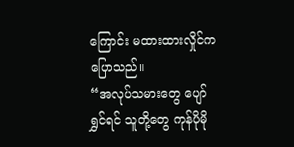ကြောင်း မထားထားလှိုင်က ပြောသည်။
“အလုပ်သမားတွေ ပျော်ရွှင်ရင် သူတို့တွေ ကုန်ပိုမို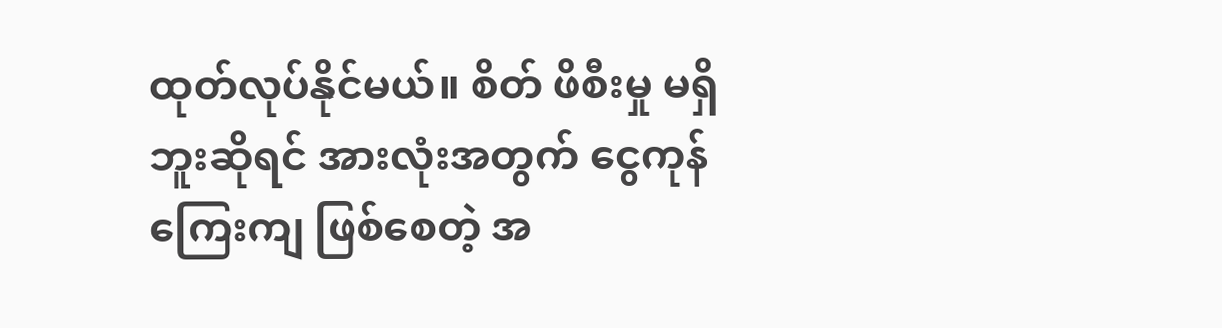ထုတ်လုပ်နိုင်မယ်။ စိတ် ဖိစီးမှု မရှိဘူးဆိုရင် အားလုံးအတွက် ငွေကုန်ကြေးကျ ဖြစ်စေတဲ့ အ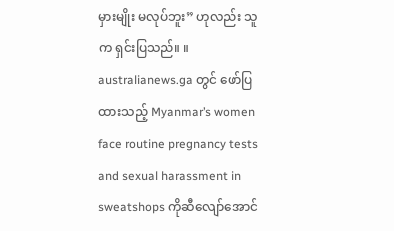မှားမျိုး မလုပ်ဘူး” ဟုလည်း သူက ရှင်းပြသည်။ ။
australianews.ga တွင် ဖော်ပြထားသည့် Myanmar’s women face routine pregnancy tests and sexual harassment in sweatshops ကိုဆီလျော်အောင်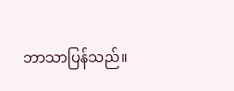ဘာသာပြန်သည်။